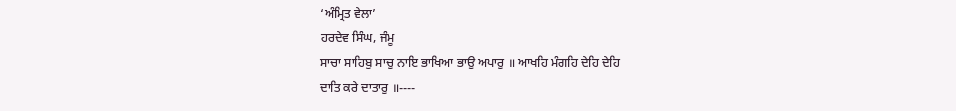‘ਅੰਮ੍ਰਿਤ ਵੇਲਾ’
ਹਰਦੇਵ ਸਿੰਘ, ਜੰਮੂ
ਸਾਚਾ ਸਾਹਿਬੁ ਸਾਚੁ ਨਾਇ ਭਾਖਿਆ ਭਾਉ ਅਪਾਰੁ ॥ ਆਖਹਿ ਮੰਗਹਿ ਦੇਹਿ ਦੇਹਿ
ਦਾਤਿ ਕਰੇ ਦਾਤਾਰੁ ॥----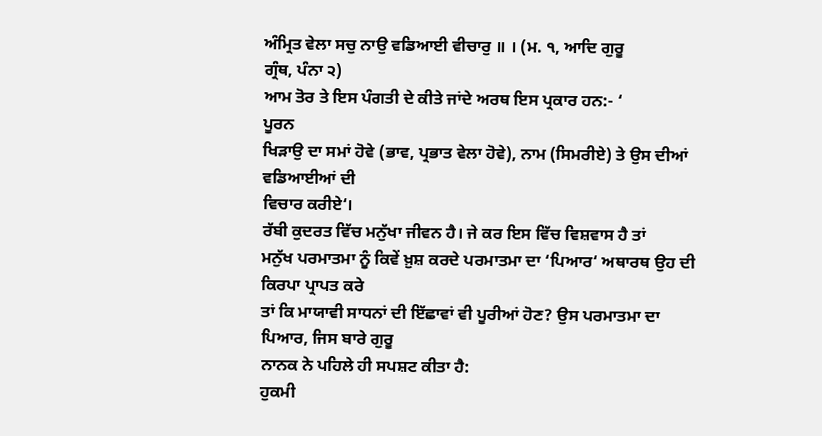ਅੰਮ੍ਰਿਤ ਵੇਲਾ ਸਚੁ ਨਾਉ ਵਡਿਆਈ ਵੀਚਾਰੁ ॥ । (ਮ. ੧, ਆਦਿ ਗੁਰੂ
ਗ੍ਰੰਥ, ਪੰਨਾ ੨)
ਆਮ ਤੋਰ ਤੇ ਇਸ ਪੰਗਤੀ ਦੇ ਕੀਤੇ ਜਾਂਦੇ ਅਰਥ ਇਸ ਪ੍ਰਕਾਰ ਹਨ:- ‘
ਪੂਰਨ
ਖਿੜਾਉ ਦਾ ਸਮਾਂ ਹੋਵੇ (ਭਾਵ, ਪ੍ਰਭਾਤ ਵੇਲਾ ਹੋਵੇ), ਨਾਮ (ਸਿਮਰੀਏ) ਤੇ ਉਸ ਦੀਆਂ ਵਡਿਆਈਆਂ ਦੀ
ਵਿਚਾਰ ਕਰੀਏ‘।
ਰੱਬੀ ਕੁਦਰਤ ਵਿੱਚ ਮਨੁੱਖਾ ਜੀਵਨ ਹੈ। ਜੇ ਕਰ ਇਸ ਵਿੱਚ ਵਿਸ਼ਵਾਸ ਹੈ ਤਾਂ
ਮਨੁੱਖ ਪਰਮਾਤਮਾ ਨੂੰ ਕਿਵੇਂ ਖ਼ੁਸ਼ ਕਰਦੇ ਪਰਮਾਤਮਾ ਦਾ ‘ਪਿਆਰ‘ ਅਥਾਰਥ ਉਹ ਦੀ ਕਿਰਪਾ ਪ੍ਰਾਪਤ ਕਰੇ
ਤਾਂ ਕਿ ਮਾਯਾਵੀ ਸਾਧਨਾਂ ਦੀ ਇੱਛਾਵਾਂ ਵੀ ਪੂਰੀਆਂ ਹੋਣ? ਉਸ ਪਰਮਾਤਮਾ ਦਾ ਪਿਆਰ, ਜਿਸ ਬਾਰੇ ਗੁਰੂ
ਨਾਨਕ ਨੇ ਪਹਿਲੇ ਹੀ ਸਪਸ਼ਟ ਕੀਤਾ ਹੈ:
ਹੁਕਮੀ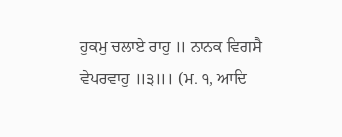ਹੁਕਮੁ ਚਲਾਏ ਰਾਹੁ ॥ ਨਾਨਕ ਵਿਗਸੈ ਵੇਪਰਵਾਹੁ ॥੩॥। (ਮ. ੧, ਆਦਿ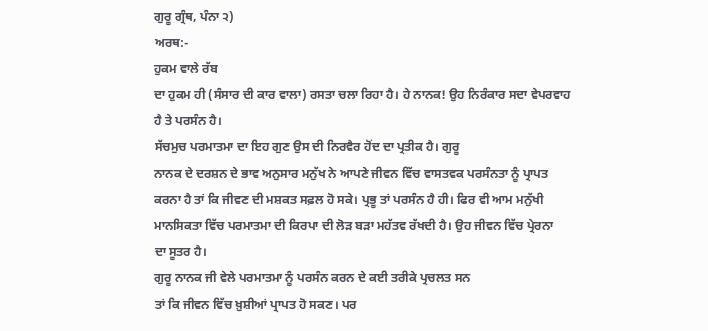ਗੁਰੂ ਗ੍ਰੰਥ, ਪੰਨਾ ੨)
ਅਰਥ:-
ਹੁਕਮ ਵਾਲੇ ਰੱਬ
ਦਾ ਹੁਕਮ ਹੀ (ਸੰਸਾਰ ਦੀ ਕਾਰ ਵਾਲਾ) ਰਸਤਾ ਚਲਾ ਰਿਹਾ ਹੈ। ਹੇ ਨਾਨਕ! ਉਹ ਨਿਰੰਕਾਰ ਸਦਾ ਵੇਪਰਵਾਹ
ਹੈ ਤੇ ਪਰਸੰਨ ਹੈ।
ਸੱਚਮੁਚ ਪਰਮਾਤਮਾ ਦਾ ਇਹ ਗੁਣ ਉਸ ਦੀ ਨਿਰਵੈਰ ਹੋਂਦ ਦਾ ਪ੍ਰਤੀਕ ਹੈ। ਗੁਰੂ
ਨਾਨਕ ਦੇ ਦਰਸ਼ਨ ਦੇ ਭਾਵ ਅਨੁਸਾਰ ਮਨੁੱਖ ਨੇ ਆਪਣੇ ਜੀਵਨ ਵਿੱਚ ਵਾਸਤਵਕ ਪਰਸੰਨਤਾ ਨੂੰ ਪ੍ਰਾਪਤ
ਕਰਨਾ ਹੈ ਤਾਂ ਕਿ ਜੀਵਣ ਦੀ ਮਸ਼ਕਤ ਸਫ਼ਲ ਹੋ ਸਕੇ। ਪ੍ਰਭੂ ਤਾਂ ਪਰਸੰਨ ਹੈ ਹੀ। ਫਿਰ ਵੀ ਆਮ ਮਨੁੱਖੀ
ਮਾਨਸਿਕਤਾ ਵਿੱਚ ਪਰਮਾਤਮਾ ਦੀ ਕਿਰਪਾ ਦੀ ਲੋੜ ਬੜਾ ਮਹੱਤਵ ਰੱਖਦੀ ਹੈ। ਉਹ ਜੀਵਨ ਵਿੱਚ ਪ੍ਰੇਰਨਾ
ਦਾ ਸੂਤਰ ਹੈ।
ਗੁਰੂ ਨਾਨਕ ਜੀ ਵੇਲੇ ਪਰਮਾਤਮਾ ਨੂੰ ਪਰਸੰਨ ਕਰਨ ਦੇ ਕਈ ਤਰੀਕੇ ਪ੍ਰਚਲਤ ਸਨ
ਤਾਂ ਕਿ ਜੀਵਨ ਵਿੱਚ ਖ਼ੁਸ਼ੀਆਂ ਪ੍ਰਾਪਤ ਹੋ ਸਕਣ। ਪਰ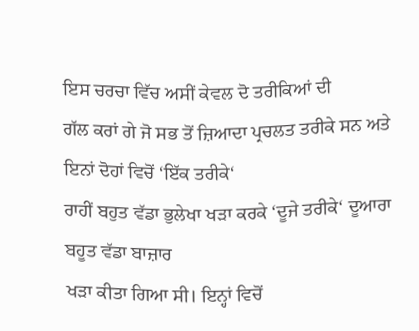ਇਸ ਚਰਚਾ ਵਿੱਚ ਅਸੀਂ ਕੇਵਲ ਦੋ ਤਰੀਕਿਆਂ ਦੀ
ਗੱਲ ਕਰਾਂ ਗੇ ਜੋ ਸਭ ਤੋਂ ਜ਼ਿਆਦਾ ਪ੍ਰਚਲਤ ਤਰੀਕੇ ਸਨ ਅਤੇ ਇਨਾਂ ਦੋਹਾਂ ਵਿਚੋਂ ‘ਇੱਕ ਤਰੀਕੇ‘
ਰਾਹੀਂ ਬਹੁਤ ਵੱਡਾ ਭੁਲੇਖਾ ਖੜਾ ਕਰਕੇ ‘ਦੂਜੇ ਤਰੀਕੇ‘ ਦੂਆਰਾ ਬਹੂਤ ਵੱਡਾ ਬਾਜ਼ਾਰ
ਖੜਾ ਕੀਤਾ ਗਿਆ ਸੀ। ਇਨ੍ਹਾਂ ਵਿਚੋਂ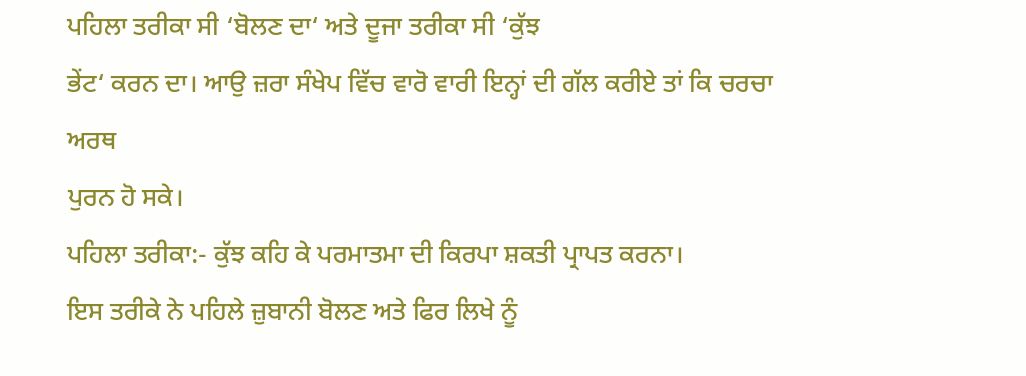ਪਹਿਲਾ ਤਰੀਕਾ ਸੀ ‘ਬੋਲਣ ਦਾ‘ ਅਤੇ ਦੂਜਾ ਤਰੀਕਾ ਸੀ ‘ਕੁੱਝ
ਭੇਂਟ‘ ਕਰਨ ਦਾ। ਆਉ ਜ਼ਰਾ ਸੰਖੇਪ ਵਿੱਚ ਵਾਰੋ ਵਾਰੀ ਇਨ੍ਹਾਂ ਦੀ ਗੱਲ ਕਰੀਏ ਤਾਂ ਕਿ ਚਰਚਾ ਅਰਥ
ਪੁਰਨ ਹੋ ਸਕੇ।
ਪਹਿਲਾ ਤਰੀਕਾ:- ਕੁੱਝ ਕਹਿ ਕੇ ਪਰਮਾਤਮਾ ਦੀ ਕਿਰਪਾ ਸ਼ਕਤੀ ਪ੍ਰਾਪਤ ਕਰਨਾ।
ਇਸ ਤਰੀਕੇ ਨੇ ਪਹਿਲੇ ਜ਼ੁਬਾਨੀ ਬੋਲਣ ਅਤੇ ਫਿਰ ਲਿਖੇ ਨੂੰ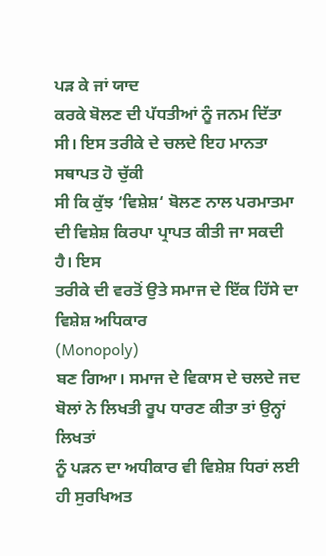ਪੜ ਕੇ ਜਾਂ ਯਾਦ
ਕਰਕੇ ਬੋਲਣ ਦੀ ਪੱਧਤੀਆਂ ਨੂੰ ਜਨਮ ਦਿੱਤਾ ਸੀ। ਇਸ ਤਰੀਕੇ ਦੇ ਚਲਦੇ ਇਹ ਮਾਨਤਾ ਸਥਾਪਤ ਹੋ ਚੁੱਕੀ
ਸੀ ਕਿ ਕੁੱਝ ‘ਵਿਸ਼ੇਸ਼‘ ਬੋਲਣ ਨਾਲ ਪਰਮਾਤਮਾ ਦੀ ਵਿਸ਼ੇਸ਼ ਕਿਰਪਾ ਪ੍ਰਾਪਤ ਕੀਤੀ ਜਾ ਸਕਦੀ ਹੈ। ਇਸ
ਤਰੀਕੇ ਦੀ ਵਰਤੋਂ ਉਤੇ ਸਮਾਜ ਦੇ ਇੱਕ ਹਿੱਸੇ ਦਾ ਵਿਸ਼ੇਸ਼ ਅਧਿਕਾਰ
(Monopoly)
ਬਣ ਗਿਆ। ਸਮਾਜ ਦੇ ਵਿਕਾਸ ਦੇ ਚਲਦੇ ਜਦ ਬੋਲਾਂ ਨੇ ਲਿਖਤੀ ਰੂਪ ਧਾਰਣ ਕੀਤਾ ਤਾਂ ਉਨ੍ਹਾਂ ਲਿਖਤਾਂ
ਨੂੰ ਪੜਨ ਦਾ ਅਧੀਕਾਰ ਵੀ ਵਿਸ਼ੇਸ਼ ਧਿਰਾਂ ਲਈ ਹੀ ਸੁਰਖਿਅਤ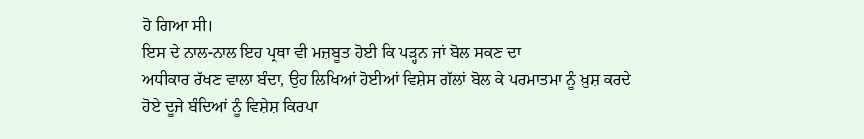ਹੋ ਗਿਆ ਸੀ।
ਇਸ ਦੇ ਨਾਲ-ਨਾਲ ਇਹ ਪ੍ਰਥਾ ਵੀ ਮਜ਼ਬੂਤ ਹੋਈ ਕਿ ਪੜ੍ਹਨ ਜਾਂ ਬੋਲ ਸਕਣ ਦਾ
ਅਧੀਕਾਰ ਰੱਖਣ ਵਾਲਾ ਬੰਦਾ, ਉਹ ਲਿਖਿਆਂ ਹੋਈਆਂ ਵਿਸ਼ੇਸ ਗੱਲਾਂ ਬੋਲ ਕੇ ਪਰਮਾਤਮਾ ਨੂੰ ਖ਼ੁਸ਼ ਕਰਦੇ
ਹੋਏ ਦੂਜੇ ਬੰਦਿਆਂ ਨੂੰ ਵਿਸ਼ੇਸ਼ ਕਿਰਪਾ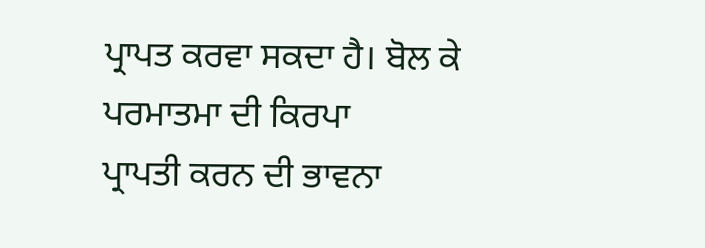ਪ੍ਰਾਪਤ ਕਰਵਾ ਸਕਦਾ ਹੈ। ਬੋਲ ਕੇ ਪਰਮਾਤਮਾ ਦੀ ਕਿਰਪਾ
ਪ੍ਰਾਪਤੀ ਕਰਨ ਦੀ ਭਾਵਨਾ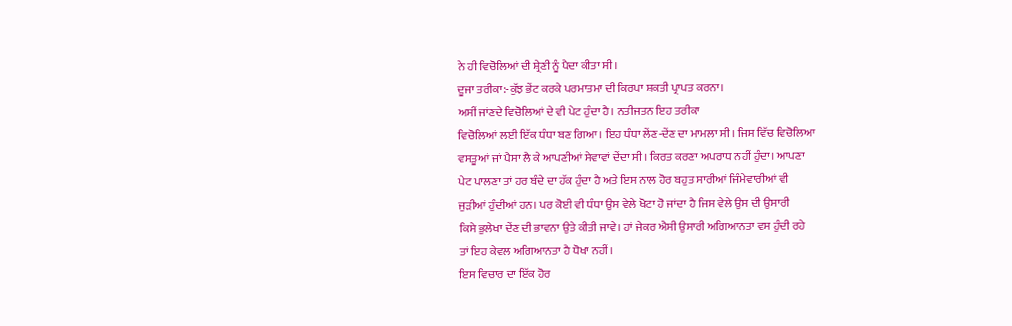ਨੇ ਹੀ ਵਿਚੋਲਿਆਂ ਦੀ ਸ਼੍ਰੇਣੀ ਨੂੰ ਪੈਦਾ ਕੀਤਾ ਸੀ।
ਦੂਜਾ ਤਰੀਕਾ:-ਕੁੱਝ ਭੇਂਟ ਕਰਕੇ ਪਰਮਾਤਮਾ ਦੀ ਕਿਰਪਾ ਸ਼ਕਤੀ ਪ੍ਰਾਪਤ ਕਰਨਾ।
ਅਸੀਂ ਜਾਂਣਦੇ ਵਿਚੋਲਿਆਂ ਦੇ ਵੀ ਪੇਟ ਹੁੰਦਾ ਹੈ। ਨਤੀਜਤਨ ਇਹ ਤਰੀਕਾ
ਵਿਚੋਲਿਆਂ ਲਈ ਇੱਕ ਧੰਧਾ ਬਣ ਗਿਆ। ਇਹ ਧੰਧਾ ਲੇਂਣ-ਦੇਂਣ ਦਾ ਮਾਮਲਾ ਸੀ। ਜਿਸ ਵਿੱਚ ਵਿਚੋਲਿਆ
ਵਸਤੂਆਂ ਜਾਂ ਪੈਸਾ ਲੈ ਕੇ ਆਪਣੀਆਂ ਸੇਵਾਵਾਂ ਦੇਂਦਾ ਸੀ। ਕਿਰਤ ਕਰਣਾ ਅਪਰਾਧ ਨਹੀਂ ਹੁੰਦਾ। ਆਪਣਾ
ਪੇਟ ਪਾਲਣਾ ਤਾਂ ਹਰ ਬੰਦੇ ਦਾ ਹੱਕ ਹੁੰਦਾ ਹੈ ਅਤੇ ਇਸ ਨਾਲ ਹੋਰ ਬਹੁਤ ਸਾਰੀਆਂ ਜਿੰਮੇਵਾਰੀਆਂ ਵੀ
ਜੁੜੀਆਂ ਹੁੰਦੀਆਂ ਹਨ। ਪਰ ਕੋਈ ਵੀ ਧੰਧਾ ਉਸ ਵੇਲੇ ਖੋਟਾ ਹੋ ਜਾਂਦਾ ਹੈ ਜਿਸ ਵੇਲੇ ਉਸ ਦੀ ਉਸਾਰੀ
ਕਿਸੇ ਭੁਲੇਖਾ ਦੇਂਣ ਦੀ ਭਾਵਨਾ ਉਤੇ ਕੀਤੀ ਜਾਵੇ। ਹਾਂ ਜੇਕਰ ਐਸੀ ਉਸਾਰੀ ਅਗਿਆਨਤਾ ਵਸ ਹੁੰਦੀ ਰਹੇ
ਤਾਂ ਇਹ ਕੇਵਲ ਅਗਿਆਨਤਾ ਹੈ ਧੋਖਾ ਨਹੀਂ।
ਇਸ ਵਿਚਾਰ ਦਾ ਇੱਕ ਹੋਰ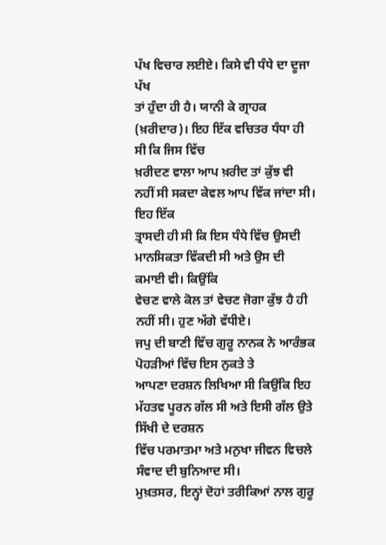ਪੱਖ ਵਿਚਾਰ ਲਈਏ। ਕਿਸੇ ਵੀ ਧੰਧੇ ਦਾ ਦੂਜਾ ਪੱਖ
ਤਾਂ ਹੁੰਦਾ ਹੀ ਹੈ। ਯਾਨੀ ਕੇ ਗ੍ਰਾਹਕ (ਖ਼ਰੀਦਾਰ)। ਇਹ ਇੱਕ ਵਚਿਤਰ ਧੰਧਾ ਹੀ ਸੀ ਕਿ ਜਿਸ ਵਿੱਚ
ਖ਼ਰੀਦਣ ਵਾਲਾ ਆਪ ਖ਼ਰੀਦ ਤਾਂ ਕੁੱਝ ਵੀ ਨਹੀਂ ਸੀ ਸਕਦਾ ਕੇਵਲ ਆਪ ਵਿੱਕ ਜਾਂਦਾ ਸੀ। ਇਹ ਇੱਕ
ਤ੍ਰਾਸਦੀ ਹੀ ਸੀ ਕਿ ਇਸ ਧੰਧੇ ਵਿੱਚ ਉਸਦੀ ਮਾਨਸਿਕਤਾ ਵਿੱਕਦੀ ਸੀ ਅਤੇ ਉਸ ਦੀ ਕਮਾਈ ਵੀ। ਕਿਉਂਕਿ
ਵੇਚਣ ਵਾਲੇ ਕੋਲ ਤਾਂ ਵੇਚਣ ਜੋਗਾ ਕੁੱਝ ਹੈ ਹੀ ਨਹੀਂ ਸੀ। ਹੁਣ ਅੱਗੇ ਵੱਧੀਏ।
ਜਪੁ ਦੀ ਬਾਣੀ ਵਿੱਚ ਗੁਰੂ ਨਾਨਕ ਨੇ ਆਰੰਭਕ ਪੋਹੜੀਆਂ ਵਿੱਚ ਇਸ ਨੁਕਤੇ ਤੇ
ਆਪਣਾ ਦਰਸ਼ਨ ਲਿਖਿਆ ਸੀ ਕਿਉਂਕਿ ਇਹ ਮੱਹਤਵ ਪੂਰਨ ਗੱਲ ਸੀ ਅਤੇ ਇਸੀ ਗੱਲ ਉਤੇ ਸਿੱਖੀ ਦੇ ਦਰਸ਼ਨ
ਵਿੱਚ ਪਰਮਾਤਮਾ ਅਤੇ ਮਨੁਖਾ ਜੀਵਨ ਵਿਚਲੇ ਸੰਵਾਦ ਦੀ ਬੁਨਿਆਦ ਸੀ।
ਮੁਖ਼ਤਸਰ, ਇਨ੍ਹਾਂ ਦੋਹਾਂ ਤਰੀਕਿਆਂ ਨਾਲ ਗੁਰੂ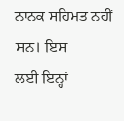ਨਾਨਕ ਸਹਿਮਤ ਨਹੀਂ ਸਨ। ਇਸ
ਲਈ ਇਨ੍ਹਾਂ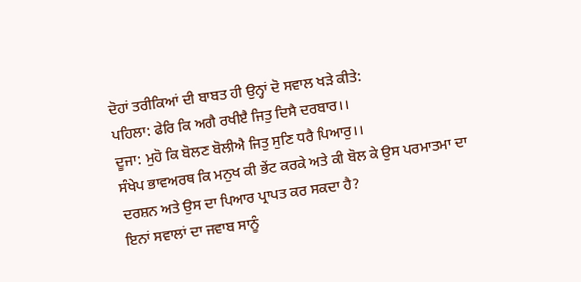ਦੋਹਾਂ ਤਰੀਕਿਆਂ ਦੀ ਬਾਬਤ ਹੀ ਉਨ੍ਹਾਂ ਦੋ ਸਵਾਲ ਖੜੇ ਕੀਤੇ:
ਪਹਿਲਾ: ਫੇਰਿ ਕਿ ਅਗੈ ਰਖੀੲੈ ਜਿਤੁ ਦਿਸੈ ਦਰਬਾਰ।।
ਦੂਜਾ: ਮੁਹੋ ਕਿ ਬੋਲਣ ਬੋਲੀਐ ਜਿਤੁ ਸੁਣਿ ਧਰੈ ਪਿਆਰੁ।।
ਸੰਖੇਪ ਭਾਵਅਰਥ ਕਿ ਮਨੁਖ ਕੀ ਭੇਂਟ ਕਰਕੇ ਅਤੇ ਕੀ ਬੋਲ ਕੇ ਉਸ ਪਰਮਾਤਮਾ ਦਾ
ਦਰਸ਼ਨ ਅਤੇ ਉਸ ਦਾ ਪਿਆਰ ਪ੍ਰਾਪਤ ਕਰ ਸਕਦਾ ਹੈ?
ਇਨਾਂ ਸਵਾਲਾਂ ਦਾ ਜਵਾਬ ਸਾਨੂੰ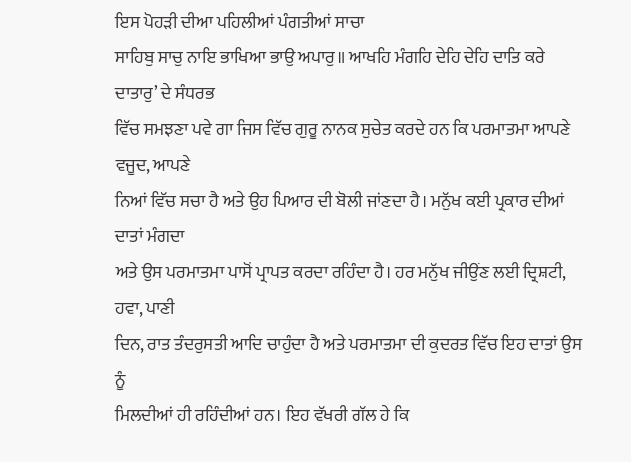ਇਸ ਪੋਹੜੀ ਦੀਆ ਪਹਿਲੀਆਂ ਪੰਗਤੀਆਂ ਸਾਚਾ
ਸਾਹਿਬੁ ਸਾਚੁ ਨਾਇ ਭਾਖਿਆ ਭਾਉ ਅਪਾਰੁ॥ ਆਖਹਿ ਮੰਗਹਿ ਦੇਹਿ ਦੇਹਿ ਦਾਤਿ ਕਰੇ ਦਾਤਾਰੁ’ ਦੇ ਸੰਧਰਭ
ਵਿੱਚ ਸਮਝਣਾ ਪਵੇ ਗਾ ਜਿਸ ਵਿੱਚ ਗੁਰੂ ਨਾਨਕ ਸੁਚੇਤ ਕਰਦੇ ਹਨ ਕਿ ਪਰਮਾਤਮਾ ਆਪਣੇ ਵਜੂਦ, ਆਪਣੇ
ਨਿਆਂ ਵਿੱਚ ਸਚਾ ਹੈ ਅਤੇ ਉਹ ਪਿਆਰ ਦੀ ਬੋਲੀ ਜਾਂਣਦਾ ਹੈ। ਮਨੁੱਖ ਕਈ ਪ੍ਰਕਾਰ ਦੀਆਂ ਦਾਤਾਂ ਮੰਗਦਾ
ਅਤੇ ਉਸ ਪਰਮਾਤਮਾ ਪਾਸੋਂ ਪ੍ਰਾਪਤ ਕਰਦਾ ਰਹਿੰਦਾ ਹੈ। ਹਰ ਮਨੁੱਖ ਜੀਉਂਣ ਲਈ ਦ੍ਰਿਸ਼ਟੀ, ਹਵਾ, ਪਾਣੀ
ਦਿਨ, ਰਾਤ ਤੰਦਰੁਸਤੀ ਆਦਿ ਚਾਹੁੰਦਾ ਹੈ ਅਤੇ ਪਰਮਾਤਮਾ ਦੀ ਕੁਦਰਤ ਵਿੱਚ ਇਹ ਦਾਤਾਂ ਉਸ ਨੂੰ
ਮਿਲਦੀਆਂ ਹੀ ਰਹਿੰਦੀਆਂ ਹਨ। ਇਹ ਵੱਖਰੀ ਗੱਲ ਹੇ ਕਿ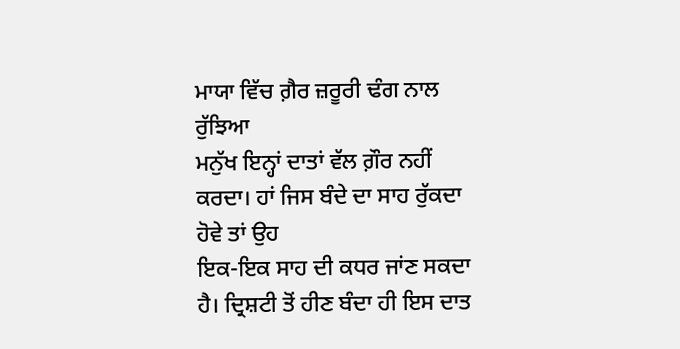ਮਾਯਾ ਵਿੱਚ ਗ਼ੈਰ ਜ਼ਰੂਰੀ ਢੰਗ ਨਾਲ ਰੁੱਝਿਆ
ਮਨੁੱਖ ਇਨ੍ਹਾਂ ਦਾਤਾਂ ਵੱਲ ਗ਼ੌਰ ਨਹੀਂ ਕਰਦਾ। ਹਾਂ ਜਿਸ ਬੰਦੇ ਦਾ ਸਾਹ ਰੁੱਕਦਾ ਹੋਵੇ ਤਾਂ ਉਹ
ਇਕ-ਇਕ ਸਾਹ ਦੀ ਕਧਰ ਜਾਂਣ ਸਕਦਾ ਹੈ। ਦ੍ਰਿਸ਼ਟੀ ਤੋਂ ਹੀਣ ਬੰਦਾ ਹੀ ਇਸ ਦਾਤ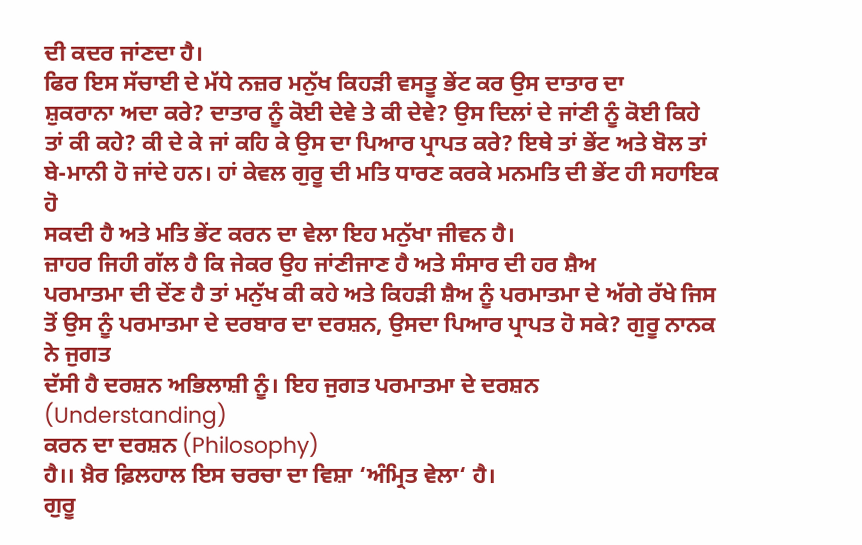ਦੀ ਕਦਰ ਜਾਂਣਦਾ ਹੈ।
ਫਿਰ ਇਸ ਸੱਚਾਈ ਦੇ ਮੱਧੇ ਨਜ਼ਰ ਮਨੁੱਖ ਕਿਹੜੀ ਵਸਤੂ ਭੇਂਟ ਕਰ ਉਸ ਦਾਤਾਰ ਦਾ
ਸ਼ੁਕਰਾਨਾ ਅਦਾ ਕਰੇ? ਦਾਤਾਰ ਨੂੰ ਕੋਈ ਦੇਵੇ ਤੇ ਕੀ ਦੇਵੇ? ਉਸ ਦਿਲਾਂ ਦੇ ਜਾਂਣੀ ਨੂੰ ਕੋਈ ਕਿਹੇ
ਤਾਂ ਕੀ ਕਹੇ? ਕੀ ਦੇ ਕੇ ਜਾਂ ਕਹਿ ਕੇ ਉਸ ਦਾ ਪਿਆਰ ਪ੍ਰਾਪਤ ਕਰੇ? ਇਥੇ ਤਾਂ ਭੇਂਟ ਅਤੇ ਬੋਲ ਤਾਂ
ਬੇ-ਮਾਨੀ ਹੋ ਜਾਂਦੇ ਹਨ। ਹਾਂ ਕੇਵਲ ਗੁਰੂ ਦੀ ਮਤਿ ਧਾਰਣ ਕਰਕੇ ਮਨਮਤਿ ਦੀ ਭੇਂਟ ਹੀ ਸਹਾਇਕ ਹੋ
ਸਕਦੀ ਹੈ ਅਤੇ ਮਤਿ ਭੇਂਟ ਕਰਨ ਦਾ ਵੇਲਾ ਇਹ ਮਨੁੱਖਾ ਜੀਵਨ ਹੈ।
ਜ਼ਾਹਰ ਜਿਹੀ ਗੱਲ ਹੈ ਕਿ ਜੇਕਰ ਉਹ ਜਾਂਣੀਜਾਣ ਹੈ ਅਤੇ ਸੰਸਾਰ ਦੀ ਹਰ ਸ਼ੈਅ
ਪਰਮਾਤਮਾ ਦੀ ਦੇਂਣ ਹੈ ਤਾਂ ਮਨੁੱਖ ਕੀ ਕਹੇ ਅਤੇ ਕਿਹੜੀ ਸ਼ੈਅ ਨੂੰ ਪਰਮਾਤਮਾ ਦੇ ਅੱਗੇ ਰੱਖੇ ਜਿਸ
ਤੋਂ ਉਸ ਨੂੰ ਪਰਮਾਤਮਾ ਦੇ ਦਰਬਾਰ ਦਾ ਦਰਸ਼ਨ, ਉਸਦਾ ਪਿਆਰ ਪ੍ਰਾਪਤ ਹੋ ਸਕੇ? ਗੁਰੂ ਨਾਨਕ ਨੇ ਜੁਗਤ
ਦੱਸੀ ਹੈ ਦਰਸ਼ਨ ਅਭਿਲਾਸ਼ੀ ਨੂੰ। ਇਹ ਜੁਗਤ ਪਰਮਾਤਮਾ ਦੇ ਦਰਸ਼ਨ
(Understanding)
ਕਰਨ ਦਾ ਦਰਸ਼ਨ (Philosophy)
ਹੈ।। ਖ਼ੈਰ ਫ਼ਿਲਹਾਲ ਇਸ ਚਰਚਾ ਦਾ ਵਿਸ਼ਾ ‘ਅੰਮ੍ਰਿਤ ਵੇਲਾ‘ ਹੈ।
ਗੁਰੂ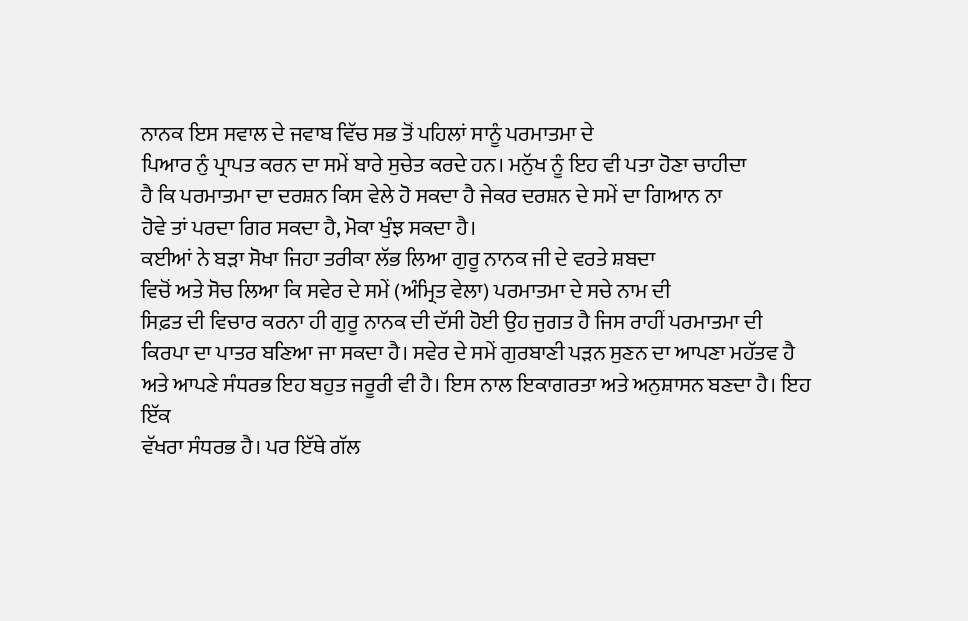ਨਾਨਕ ਇਸ ਸਵਾਲ ਦੇ ਜਵਾਬ ਵਿੱਚ ਸਭ ਤੋਂ ਪਹਿਲਾਂ ਸਾਨੂੰ ਪਰਮਾਤਮਾ ਦੇ
ਪਿਆਰ ਨੁੰ ਪ੍ਰਾਪਤ ਕਰਨ ਦਾ ਸਮੇਂ ਬਾਰੇ ਸੁਚੇਤ ਕਰਦੇ ਹਨ। ਮਨੁੱਖ ਨੂੰ ਇਹ ਵੀ ਪਤਾ ਹੋਣਾ ਚਾਹੀਦਾ
ਹੈ ਕਿ ਪਰਮਾਤਮਾ ਦਾ ਦਰਸ਼ਨ ਕਿਸ ਵੇਲੇ ਹੋ ਸਕਦਾ ਹੈ ਜੇਕਰ ਦਰਸ਼ਨ ਦੇ ਸਮੇਂ ਦਾ ਗਿਆਨ ਨਾ
ਹੋਵੇ ਤਾਂ ਪਰਦਾ ਗਿਰ ਸਕਦਾ ਹੈ, ਮੋਕਾ ਖੁੰਝ ਸਕਦਾ ਹੈ।
ਕਈਆਂ ਨੇ ਬੜਾ ਸੋਖਾ ਜਿਹਾ ਤਰੀਕਾ ਲੱਭ ਲਿਆ ਗੁਰੂ ਨਾਨਕ ਜੀ ਦੇ ਵਰਤੇ ਸ਼ਬਦਾ
ਵਿਚੋਂ ਅਤੇ ਸੋਚ ਲਿਆ ਕਿ ਸਵੇਰ ਦੇ ਸਮੇਂ (ਅੰਮ੍ਰਿਤ ਵੇਲਾ) ਪਰਮਾਤਮਾ ਦੇ ਸਚੇ ਨਾਮ ਦੀ
ਸਿਫ਼ਤ ਦੀ ਵਿਚਾਰ ਕਰਨਾ ਹੀ ਗੁਰੂ ਨਾਨਕ ਦੀ ਦੱਸੀ ਹੋਈ ਉਹ ਜੁਗਤ ਹੈ ਜਿਸ ਰਾਹੀਂ ਪਰਮਾਤਮਾ ਦੀ
ਕਿਰਪਾ ਦਾ ਪਾਤਰ ਬਣਿਆ ਜਾ ਸਕਦਾ ਹੈ। ਸਵੇਰ ਦੇ ਸਮੇਂ ਗੁਰਬਾਣੀ ਪੜਨ ਸੁਣਨ ਦਾ ਆਪਣਾ ਮਹੱਤਵ ਹੈ
ਅਤੇ ਆਪਣੇ ਸੰਧਰਭ ਇਹ ਬਹੁਤ ਜਰੂਰੀ ਵੀ ਹੈ। ਇਸ ਨਾਲ ਇਕਾਗਰਤਾ ਅਤੇ ਅਨੁਸ਼ਾਸਨ ਬਣਦਾ ਹੈ। ਇਹ ਇੱਕ
ਵੱਖਰਾ ਸੰਧਰਭ ਹੈ। ਪਰ ਇੱਥੇ ਗੱਲ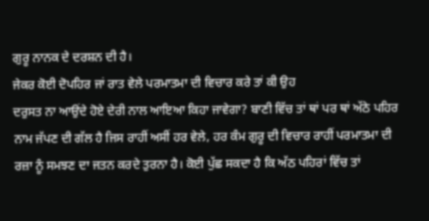ਗੁਰੂ ਨਾਨਕ ਦੇ ਦਰਸ਼ਨ ਦੀ ਹੈ।
ਜੇਕਰ ਕੋਈ ਦੋਪਹਿਰ ਜਾਂ ਰਾਤ ਵੇਲੇ ਪਰਮਾਤਮਾ ਦੀ ਵਿਚਾਰ ਕਰੇ ਤਾਂ ਕੀ ਉਹ
ਦਰੁਸਤ ਨਾ ਆਉਂਦੇ ਹੋਏ ਦੇਰੀ ਨਾਲ ਆਇਆ ਕਿਹਾ ਜਾਵੇਗਾ? ਬਾਣੀ ਵਿੱਚ ਤਾਂ ਥਾਂ ਪਰ ਥਾਂ ਅੱਠੇ ਪਹਿਰ
ਨਾਮ ਜੱਪਣ ਦੀ ਗੱਲ ਹੈ ਜਿਸ ਰਾਹੀਂ ਅਸੀਂ ਹਰ ਵੇਲੇ, ਹਰ ਕੰਮ ਗੁਰੂ ਦੀ ਵਿਚਾਰ ਰਾਹੀਂ ਪਰਮਾਤਮਾ ਦੀ
ਰਜ਼ਾ ਨੂੰ ਸਮਝਣ ਦਾ ਜਤਨ ਕਰਦੇ ਤੁਰਨਾ ਹੈ। ਕੋਈ ਪੁੱਛ ਸਕਦਾ ਹੈ ਕਿ ਅੱਠ ਪਹਿਰਾਂ ਵਿੱਚ ਤਾਂ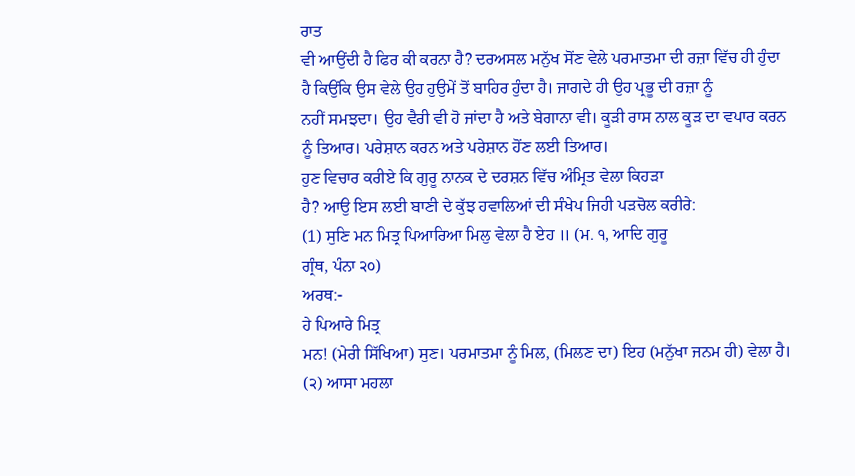ਰਾਤ
ਵੀ ਆਉਂਦੀ ਹੈ ਫਿਰ ਕੀ ਕਰਨਾ ਹੈ? ਦਰਅਸਲ ਮਨੁੱਖ ਸੋਂਣ ਵੇਲੇ ਪਰਮਾਤਮਾ ਦੀ ਰਜ਼ਾ ਵਿੱਚ ਹੀ ਹੁੰਦਾ
ਹੈ ਕਿਉਂਕਿ ਉਸ ਵੇਲੇ ਉਹ ਹੁਉਮੇਂ ਤੋਂ ਬਾਹਿਰ ਹੁੰਦਾ ਹੈ। ਜਾਗਦੇ ਹੀ ਉਹ ਪ੍ਰਭੂ ਦੀ ਰਜ਼ਾ ਨੂੰ
ਨਹੀਂ ਸਮਝਦਾ। ਉਹ ਵੈਰੀ ਵੀ ਹੋ ਜਾਂਦਾ ਹੈ ਅਤੇ ਬੇਗਾਨਾ ਵੀ। ਕੂੜੀ ਰਾਸ ਨਾਲ ਕੂੜ ਦਾ ਵਪਾਰ ਕਰਨ
ਨੂੰ ਤਿਆਰ। ਪਰੇਸ਼ਾਨ ਕਰਨ ਅਤੇ ਪਰੇਸ਼ਾਨ ਹੋਂਣ ਲਈ ਤਿਆਰ।
ਹੁਣ ਵਿਚਾਰ ਕਰੀਏ ਕਿ ਗੁਰੂ ਨਾਨਕ ਦੇ ਦਰਸ਼ਨ ਵਿੱਚ ਅੰਮ੍ਰਿਤ ਵੇਲਾ ਕਿਹੜਾ
ਹੈ? ਆਉ ਇਸ ਲਈ ਬਾਣੀ ਦੇ ਕੁੱਝ ਹਵਾਲਿਆਂ ਦੀ ਸੰਖੇਪ ਜਿਹੀ ਪੜਚੋਲ ਕਰੀਰੇ:
(1) ਸੁਣਿ ਮਨ ਮਿਤ੍ਰ ਪਿਆਰਿਆ ਮਿਲੁ ਵੇਲਾ ਹੈ ਏਹ ॥ (ਮ. ੧, ਆਦਿ ਗੁਰੂ
ਗ੍ਰੰਥ, ਪੰਨਾ ੨੦)
ਅਰਥ:-
ਹੇ ਪਿਆਰੇ ਮਿਤ੍ਰ
ਮਨ! (ਮੇਰੀ ਸਿੱਖਿਆ) ਸੁਣ। ਪਰਮਾਤਮਾ ਨੂੰ ਮਿਲ, (ਮਿਲਣ ਦਾ) ਇਹ (ਮਨੁੱਖਾ ਜਨਮ ਹੀ) ਵੇਲਾ ਹੈ।
(੨) ਆਸਾ ਮਹਲਾ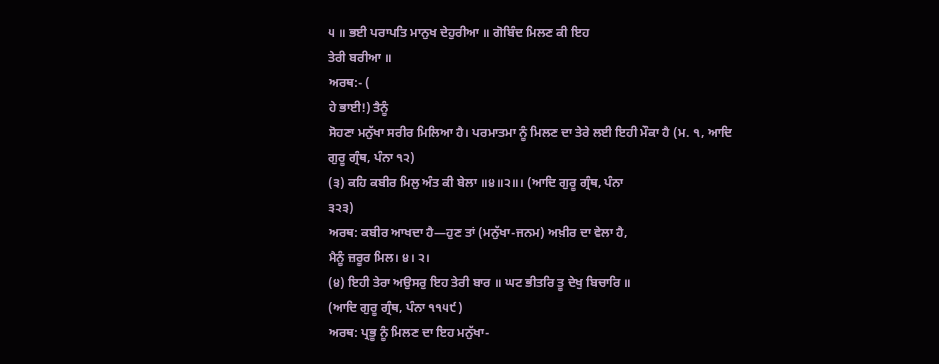੫ ॥ ਭਈ ਪਰਾਪਤਿ ਮਾਨੁਖ ਦੇਹੁਰੀਆ ॥ ਗੋਬਿੰਦ ਮਿਲਣ ਕੀ ਇਹ
ਤੇਰੀ ਬਰੀਆ ॥
ਅਰਥ:- (
ਹੇ ਭਾਈ!) ਤੈਨੂੰ
ਸੋਹਣਾ ਮਨੁੱਖਾ ਸਰੀਰ ਮਿਲਿਆ ਹੈ। ਪਰਮਾਤਮਾ ਨੂੰ ਮਿਲਣ ਦਾ ਤੇਰੇ ਲਈ ਇਹੀ ਮੌਕਾ ਹੈ (ਮ. ੧, ਆਦਿ
ਗੁਰੂ ਗ੍ਰੰਥ, ਪੰਨਾ ੧੨)
(੩) ਕਹਿ ਕਬੀਰ ਮਿਲੁ ਅੰਤ ਕੀ ਬੇਲਾ ॥੪॥੨॥। (ਆਦਿ ਗੁਰੂ ਗ੍ਰੰਥ, ਪੰਨਾ
੩੨੩)
ਅਰਥ: ਕਬੀਰ ਆਖਦਾ ਹੈ—ਹੁਣ ਤਾਂ (ਮਨੁੱਖਾ-ਜਨਮ) ਅਖ਼ੀਰ ਦਾ ਵੇਲਾ ਹੈ,
ਮੈਨੂੰ ਜ਼ਰੂਰ ਮਿਲ। ੪। ੨।
(੪) ਇਹੀ ਤੇਰਾ ਅਉਸਰੁ ਇਹ ਤੇਰੀ ਬਾਰ ॥ ਘਟ ਭੀਤਰਿ ਤੂ ਦੇਖੁ ਬਿਚਾਰਿ ॥
(ਆਦਿ ਗੁਰੂ ਗ੍ਰੰਥ, ਪੰਨਾ ੧੧੫੯)
ਅਰਥ: ਪ੍ਰਭੂ ਨੂੰ ਮਿਲਣ ਦਾ ਇਹ ਮਨੁੱਖਾ-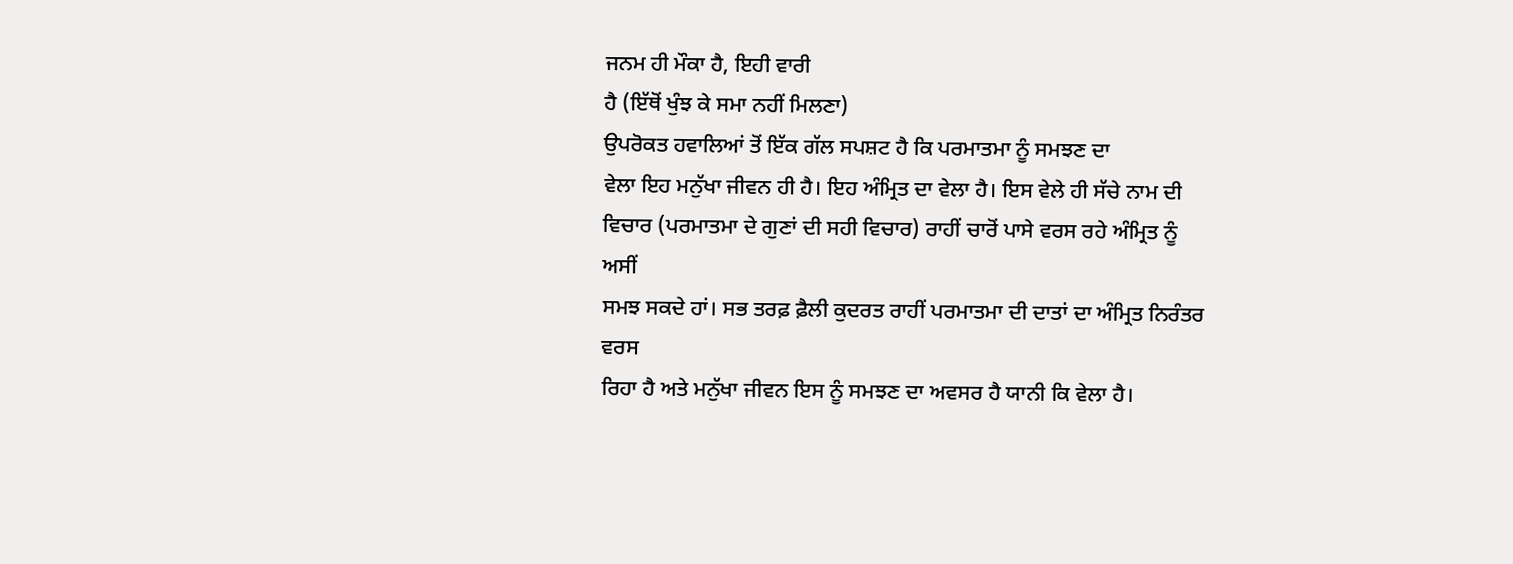ਜਨਮ ਹੀ ਮੌਕਾ ਹੈ, ਇਹੀ ਵਾਰੀ
ਹੈ (ਇੱਥੋਂ ਖੁੰਝ ਕੇ ਸਮਾ ਨਹੀਂ ਮਿਲਣਾ)
ਉਪਰੋਕਤ ਹਵਾਲਿਆਂ ਤੋਂ ਇੱਕ ਗੱਲ ਸਪਸ਼ਟ ਹੈ ਕਿ ਪਰਮਾਤਮਾ ਨੂੰ ਸਮਝਣ ਦਾ
ਵੇਲਾ ਇਹ ਮਨੁੱਖਾ ਜੀਵਨ ਹੀ ਹੈ। ਇਹ ਅੰਮ੍ਰਿਤ ਦਾ ਵੇਲਾ ਹੈ। ਇਸ ਵੇਲੇ ਹੀ ਸੱਚੇ ਨਾਮ ਦੀ
ਵਿਚਾਰ (ਪਰਮਾਤਮਾ ਦੇ ਗੁਣਾਂ ਦੀ ਸਹੀ ਵਿਚਾਰ) ਰਾਹੀਂ ਚਾਰੋਂ ਪਾਸੇ ਵਰਸ ਰਹੇ ਅੰਮ੍ਰਿਤ ਨੂੰ ਅਸੀਂ
ਸਮਝ ਸਕਦੇ ਹਾਂ। ਸਭ ਤਰਫ਼ ਫ਼ੈਲੀ ਕੁਦਰਤ ਰਾਹੀਂ ਪਰਮਾਤਮਾ ਦੀ ਦਾਤਾਂ ਦਾ ਅੰਮ੍ਰਿਤ ਨਿਰੰਤਰ ਵਰਸ
ਰਿਹਾ ਹੈ ਅਤੇ ਮਨੁੱਖਾ ਜੀਵਨ ਇਸ ਨੂੰ ਸਮਝਣ ਦਾ ਅਵਸਰ ਹੈ ਯਾਨੀ ਕਿ ਵੇਲਾ ਹੈ।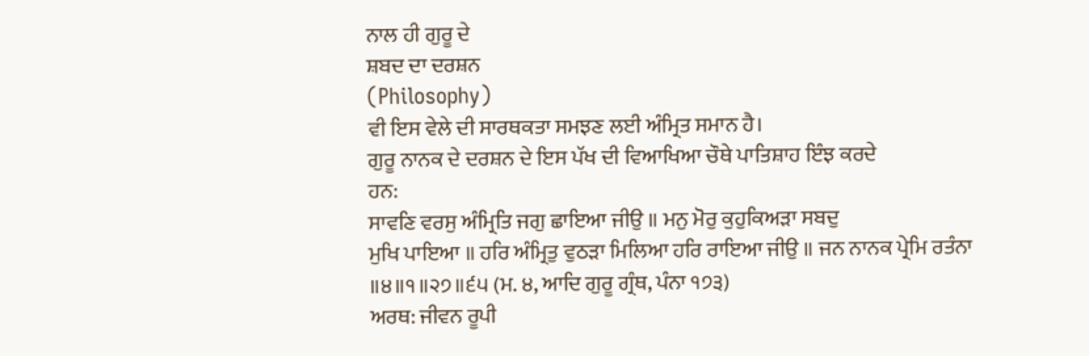ਨਾਲ ਹੀ ਗੁਰੂ ਦੇ
ਸ਼ਬਦ ਦਾ ਦਰਸ਼ਨ
(Philosophy)
ਵੀ ਇਸ ਵੇਲੇ ਦੀ ਸਾਰਥਕਤਾ ਸਮਝਣ ਲਈ ਅੰਮ੍ਰਿਤ ਸਮਾਨ ਹੈ।
ਗੁਰੂ ਨਾਨਕ ਦੇ ਦਰਸ਼ਨ ਦੇ ਇਸ ਪੱਖ ਦੀ ਵਿਆਖਿਆ ਚੌਥੇ ਪਾਤਿਸ਼ਾਹ ਇੰਝ ਕਰਦੇ
ਹਨ:
ਸਾਵਣਿ ਵਰਸੁ ਅੰਮ੍ਰਿਤਿ ਜਗੁ ਛਾਇਆ ਜੀਉ ॥ ਮਨੁ ਮੋਰੁ ਕੁਹੁਕਿਅੜਾ ਸਬਦੁ
ਮੁਖਿ ਪਾਇਆ ॥ ਹਰਿ ਅੰਮ੍ਰਿਤੁ ਵੁਠੜਾ ਮਿਲਿਆ ਹਰਿ ਰਾਇਆ ਜੀਉ ॥ ਜਨ ਨਾਨਕ ਪ੍ਰੇਮਿ ਰਤੰਨਾ
॥੪॥੧॥੨੭॥੬੫ (ਮ. ੪, ਆਦਿ ਗੁਰੂ ਗ੍ਰੰਥ, ਪੰਨਾ ੧੭੩)
ਅਰਥ: ਜੀਵਨ ਰੂਪੀ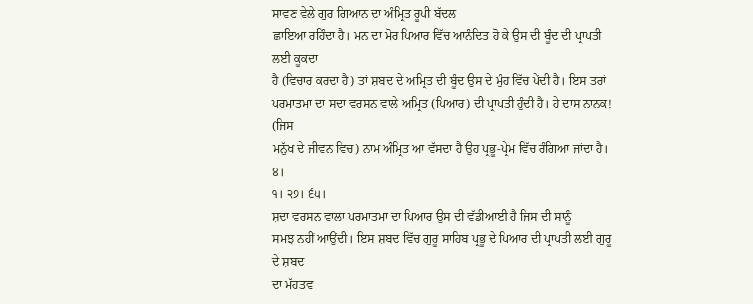ਸਾਵਣ ਵੇਲੇ ਗੁਰ ਗਿਆਨ ਦਾ ਅੰਮ੍ਰਿਤ ਰੂਪੀ ਬੱਦਲ
ਛਾਇਆ ਰਹਿੰਦਾ ਹੈ। ਮਨ ਦਾ ਮੋਰ ਪਿਆਰ ਵਿੱਚ ਆਨੰਦਿਤ ਹੋ ਕੇ ਉਸ ਦੀ ਬੂੰਦ ਦੀ ਪ੍ਰਾਪਤੀ ਲਈ ਕੂਕਦਾ
ਹੈ (ਵਿਚਾਰ ਕਰਦਾ ਹੈ) ਤਾਂ ਸ਼ਬਦ ਦੇ ਅਮ੍ਰਿਤ ਦੀ ਬੂੰਦ ਉਸ ਦੇ ਮੁੰਹ ਵਿੱਚ ਪੇਂਦੀ ਹੈ। ਇਸ ਤਰਾਂ
ਪਰਮਾਤਮਾ ਦਾ ਸਦਾ ਵਰਸਨ ਵਾਲੇ ਅਮ੍ਰਿਤ (ਪਿਆਰ) ਦੀ ਪ੍ਰਾਪਤੀ ਹੁੰਦੀ ਹੈ। ਹੇ ਦਾਸ ਨਾਨਕ! (ਜਿਸ
ਮਨੁੱਖ ਦੇ ਜੀਵਨ ਵਿਚ) ਨਾਮ ਅੰਮ੍ਰਿਤ ਆ ਵੱਸਦਾ ਹੈ ਉਹ ਪ੍ਰਭੂ-ਪ੍ਰੇਮ ਵਿੱਚ ਰੰਗਿਆ ਜਾਂਦਾ ਹੈ। ੪।
੧। ੨੭। ੬੫।
ਸ਼ਦਾ ਵਰਸਨ ਵਾਲਾ ਪਰਮਾਤਮਾ ਦਾ ਪਿਆਰ ਉਸ ਦੀ ਵੱਡੀਆਈ ਹੈ ਜਿਸ ਦੀ ਸਾਨੂੰ
ਸਮਝ ਨਹੀਂ ਆਉਂਦੀ। ਇਸ ਸ਼ਬਦ ਵਿੱਚ ਗੁਰੂ ਸਾਹਿਬ ਪ੍ਰਭੂ ਦੇ ਪਿਆਰ ਦੀ ਪ੍ਰਾਪਤੀ ਲਈ ਗੁਰੂ ਦੇ ਸ਼ਬਦ
ਦਾ ਮੱਹਤਵ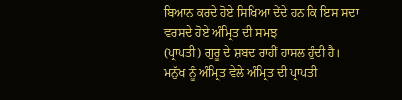ਬਿਆਨ ਕਰਦੇ ਹੋਏ ਸਿਖਿਆ ਦੇਂਦੇ ਹਨ ਕਿ ਇਸ ਸਦਾ ਵਰਸਦੇ ਹੋਏ ਅੰਮ੍ਰਿਤ ਦੀ ਸਮਝ
(ਪ੍ਰਾਪਤੀ) ਗੁਰੂ ਦੇ ਸ਼ਬਦ ਰਾਹੀਂ ਹਾਸਲ ਹੁੰਦੀ ਹੈ।
ਮਨੁੱਖ ਨੂੰ ਅੰਮ੍ਰਿਤ ਵੇਲੇ ਅੰਮ੍ਰਿਤ ਦੀ ਪ੍ਰਾਪਤੀ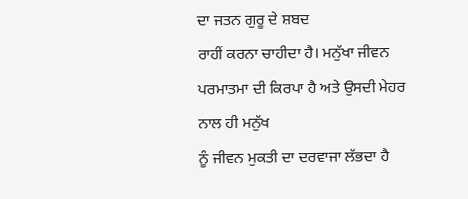ਦਾ ਜਤਨ ਗੁਰੂ ਦੇ ਸ਼ਬਦ
ਰਾਹੀਂ ਕਰਨਾ ਚਾਹੀਦਾ ਹੈ। ਮਨੁੱਖਾ ਜੀਵਨ ਪਰਮਾਤਮਾ ਦੀ ਕਿਰਪਾ ਹੈ ਅਤੇ ਉਸਦੀ ਮੇਹਰ ਨਾਲ ਹੀ ਮਨੁੱਖ
ਨੂੰ ਜੀਵਨ ਮੁਕਤੀ ਦਾ ਦਰਵਾਜਾ ਲੱਭਦਾ ਹੈ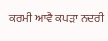ਕਰਮੀ ਆਵੈ ਕਪੜਾ ਨਦਰੀ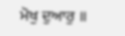ਮੋਖੁ ਦੁਆਰੁ ॥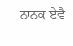ਨਾਨਕ ਏਵੈ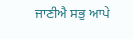ਜਾਣੀਐ ਸਭੁ ਆਪੇ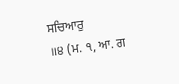ਸਚਿਆਰੁ
॥੪ (ਮ. ੧, ਆ. ਗ